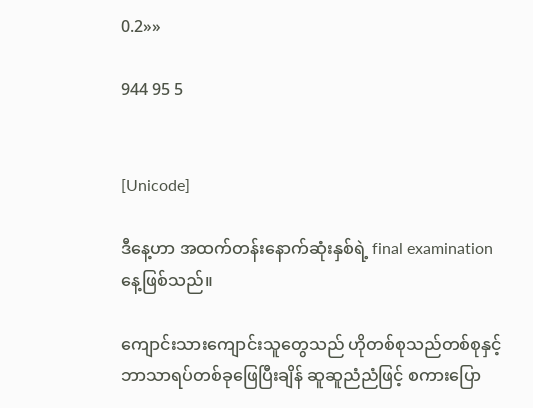0.2»»

944 95 5


[Unicode]

ဒီနေ့ဟာ အထက်တန်းနောက်ဆုံးနှစ်ရဲ့ final examination နေ့ဖြစ်သည်။

ကျောင်းသားကျောင်းသူတွေသည် ဟိုတစ်စုသည်တစ်စုနှင့် ဘာသာရပ်တစ်ခုဖြေ‌ပြီးချိန် ဆူဆူညံညံဖြင့် စကားပြော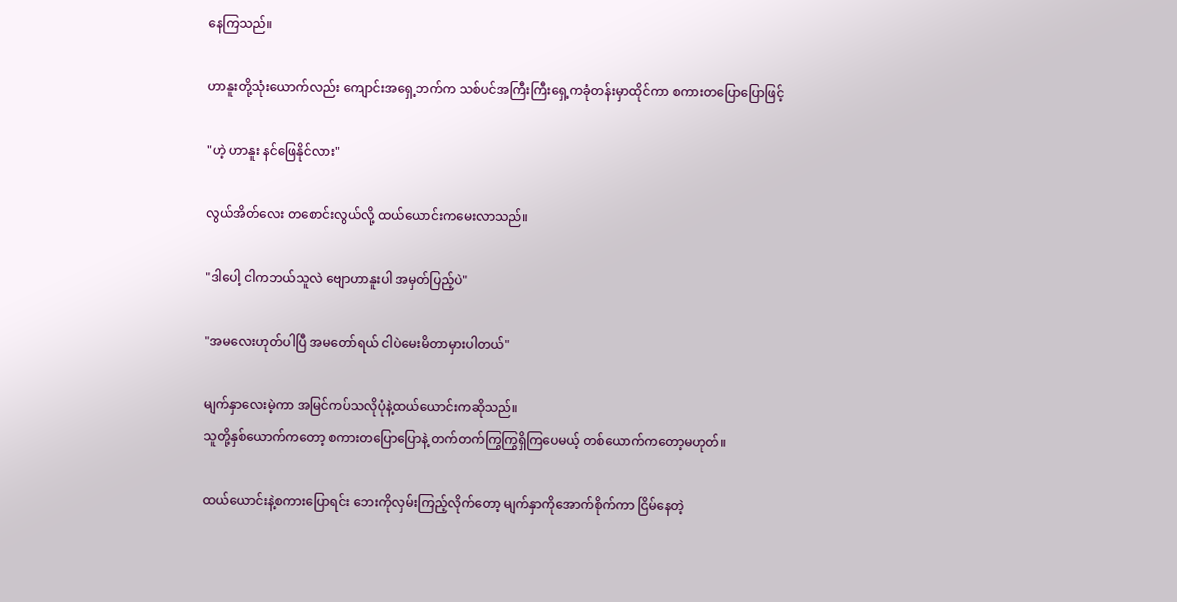နေကြသည်။

ဟာနူးတို့သုံးယောက်လည်း ကျောင်းအရှေ့ဘက်က သစ်ပင်အကြီးကြီးရှေ့ကခုံတန်းမှာထိုင်ကာ စကားတပြောပြောဖြင့်

"ဟဲ့ ဟာနူး နင်ဖြေနိုင်လား"

လွယ်အိတ်လေး တစောင်းလွယ်လို့ ထယ်ယောင်းကမေးလာသည်။

"ဒါပေါ့ ငါကဘယ်သူလဲ ဗျောဟာနူးပါ အမှတ်ပြည့်ပဲ"

"အမလေးဟုတ်ပါပြီ အမတော်ရယ် ငါပဲမေးမိတာမှားပါတယ်"

မျက်နှာလေးမဲ့ကာ အမြင်ကပ်သလိုပုံနဲ့ထယ်ယောင်းကဆိုသည်။
သူတို့နှစ်ယောက်ကတော့ စကားတပြောပြောနဲ့ တက်တက်ကြွကြွရှိကြပေမယ့် တစ်ယောက်ကတော့မဟုတ်။

ထယ်ယောင်းနဲ့စကားပြောရင်း ဘေးကိုလှမ်းကြည့်လိုက်တော့ မျက်နှာကိုအောက်စိုက်ကာ ငြိမ်နေတဲ့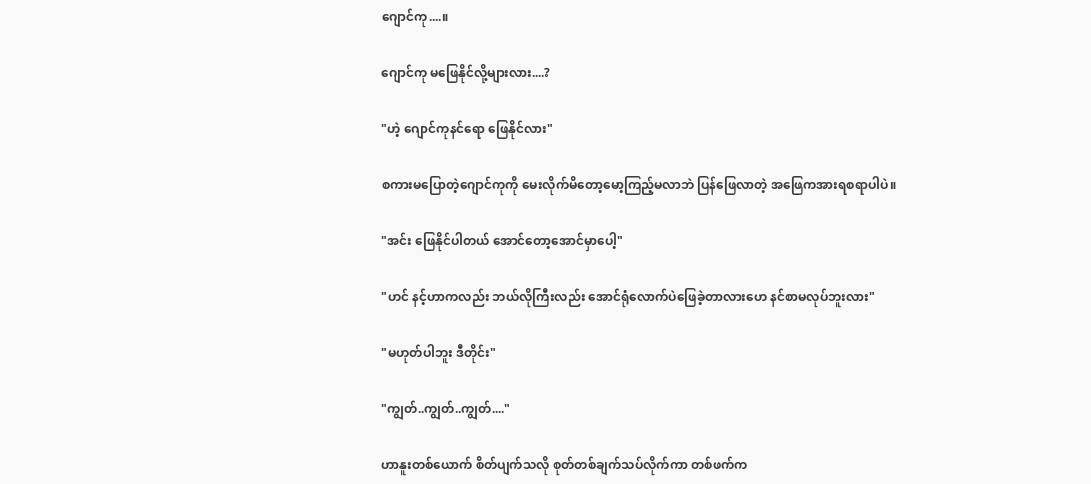ဂျောင်ကု....။

ဂျောင်ကု မဖြေနိုင်လို့များလား....?

"ဟဲ့ ဂျောင်ကုနင်ရော ဖြေနိုင်လား"

စကားမပြောတဲ့ဂျောင်ကုကို မေးလိုက်မိတော့မော့ကြည့်မလာဘဲ ပြန်ဖြေလာတဲ့ အဖြေကအားရစရာပါပဲ။

"အင်း ဖြေနိုင်ပါတယ် အောင်တော့အောင်မှာပေါ့"

"ဟင် နင့်ဟာကလည်း ဘယ်လိုကြီးလည်း အောင်ရုံလောက်ပဲဖြေခဲ့တာလားဟေ နင်စာမလုပ်ဘူးလား"

"မဟုတ်ပါဘူး ဒီတိုင်း"

"ကျွတ်..ကျွတ်..ကျွတ်...."

ဟာနူးတစ်ယောက် စိတ်ပျက်သလို စုတ်တစ်ချက်သပ်လိုက်ကာ တစ်ဖက်က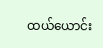ထယ်ယောင်း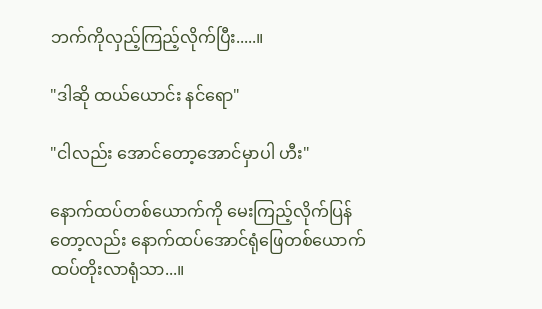ဘက်ကိုလှည့်ကြည့်လိုက်ပြီး.....။

"ဒါဆို ထယ်ယောင်း နင်ရော"

"ငါလည်း အောင်တော့အောင်မှာပါ ဟီး"

နောက်ထပ်တစ်ယောက်ကို မေးကြည့်လိုက်ပြန်တော့လည်း နောက်ထပ်အောင်ရုံဖြေတစ်ယောက် ထပ်တိုးလာရုံသာ...။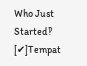Who Just Started‽ [✔]Tempat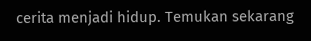cerita menjadi hidup. Temukan sekarang